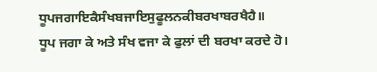ਧੂਪਜਗਾਇਕੈਸੰਖਬਜਾਇਸੁਫੂਲਨਕੀਬਰਖਾਬਰਖੈਹੈ॥
ਧੂਪ ਜਗਾ ਕੇ ਅਤੇ ਸੰਖ ਵਜਾ ਕੇ ਫੁਲਾਂ ਦੀ ਬਰਖਾ ਕਰਦੇ ਹੋ।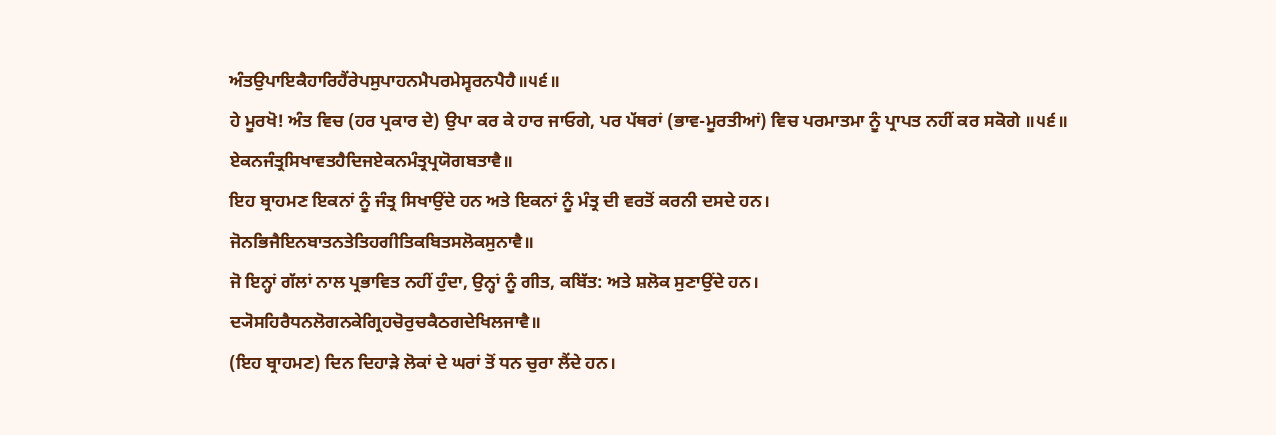ਅੰਤਉਪਾਇਕੈਹਾਰਿਹੈਂਰੇਪਸੁਪਾਹਨਮੈਪਰਮੇਸ੍ਵਰਨਪੈਹੈ॥੫੬॥
ਹੇ ਮੂਰਖੋ! ਅੰਤ ਵਿਚ (ਹਰ ਪ੍ਰਕਾਰ ਦੇ) ਉਪਾ ਕਰ ਕੇ ਹਾਰ ਜਾਓਗੇ, ਪਰ ਪੱਥਰਾਂ (ਭਾਵ-ਮੂਰਤੀਆਂ) ਵਿਚ ਪਰਮਾਤਮਾ ਨੂੰ ਪ੍ਰਾਪਤ ਨਹੀਂ ਕਰ ਸਕੋਗੇ ॥੫੬॥
ਏਕਨਜੰਤ੍ਰਸਿਖਾਵਤਹੈਦਿਜਏਕਨਮੰਤ੍ਰਪ੍ਰਯੋਗਬਤਾਵੈ॥
ਇਹ ਬ੍ਰਾਹਮਣ ਇਕਨਾਂ ਨੂੰ ਜੰਤ੍ਰ ਸਿਖਾਉਂਦੇ ਹਨ ਅਤੇ ਇਕਨਾਂ ਨੂੰ ਮੰਤ੍ਰ ਦੀ ਵਰਤੋਂ ਕਰਨੀ ਦਸਦੇ ਹਨ।
ਜੋਨਭਿਜੈਇਨਬਾਤਨਤੇਤਿਹਗੀਤਿਕਬਿਤਸਲੋਕਸੁਨਾਵੈ॥
ਜੋ ਇਨ੍ਹਾਂ ਗੱਲਾਂ ਨਾਲ ਪ੍ਰਭਾਵਿਤ ਨਹੀਂ ਹੁੰਦਾ, ਉਨ੍ਹਾਂ ਨੂੰ ਗੀਤ, ਕਬਿੱਤ: ਅਤੇ ਸ਼ਲੋਕ ਸੁਣਾਉਂਦੇ ਹਨ।
ਦ੍ਯੋਸਹਿਰੈਧਨਲੋਗਨਕੇਗ੍ਰਿਹਚੋਰੁਚਕੈਠਗਦੇਖਿਲਜਾਵੈ॥
(ਇਹ ਬ੍ਰਾਹਮਣ) ਦਿਨ ਦਿਹਾੜੇ ਲੋਕਾਂ ਦੇ ਘਰਾਂ ਤੋਂ ਧਨ ਚੁਰਾ ਲੈਂਦੇ ਹਨ।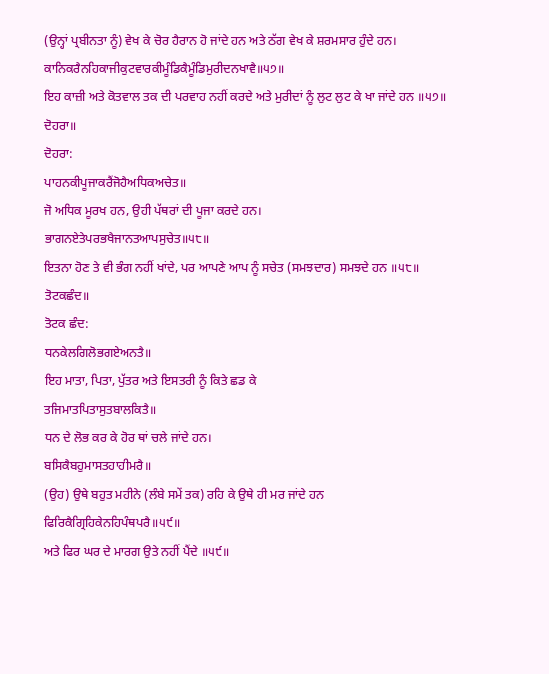(ਉਨ੍ਹਾਂ ਪ੍ਰਬੀਨਤਾ ਨੂੰ) ਵੇਖ ਕੇ ਚੋਰ ਹੈਰਾਨ ਹੋ ਜਾਂਦੇ ਹਨ ਅਤੇ ਠੱਗ ਵੇਖ ਕੇ ਸ਼ਰਮਸਾਰ ਹੁੰਦੇ ਹਨ।
ਕਾਨਿਕਰੈਨਹਿਕਾਜੀਕੁਟਵਾਰਕੀਮੂੰਡਿਕੈਮੂੰਡਿਮੁਰੀਦਨਖਾਵੈ॥੫੭॥
ਇਹ ਕਾਜ਼ੀ ਅਤੇ ਕੋਤਵਾਲ ਤਕ ਦੀ ਪਰਵਾਹ ਨਹੀਂ ਕਰਦੇ ਅਤੇ ਮੁਰੀਦਾਂ ਨੂੰ ਲੁਟ ਲੁਟ ਕੇ ਖਾ ਜਾਂਦੇ ਹਨ ॥੫੭॥
ਦੋਹਰਾ॥
ਦੋਹਰਾ:
ਪਾਹਨਕੀਪੂਜਾਕਰੈਂਜੋਹੈਅਧਿਕਅਚੇਤ॥
ਜੋ ਅਧਿਕ ਮੂਰਖ ਹਨ, ਉਹੀ ਪੱਥਰਾਂ ਦੀ ਪੂਜਾ ਕਰਦੇ ਹਨ।
ਭਾਗਨਏਤੇਪਰਭਖੈਜਾਨਤਆਪਸੁਚੇਤ॥੫੮॥
ਇਤਨਾ ਹੋਣ ਤੇ ਵੀ ਭੰਗ ਨਹੀਂ ਖਾਂਦੇ, ਪਰ ਆਪਣੇ ਆਪ ਨੂੰ ਸਚੇਤ (ਸਮਝਦਾਰ) ਸਮਝਦੇ ਹਨ ॥੫੮॥
ਤੋਟਕਛੰਦ॥
ਤੋਟਕ ਛੰਦ:
ਧਨਕੇਲਗਿਲੋਭਗਏਅਨਤੈ॥
ਇਹ ਮਾਤਾ, ਪਿਤਾ, ਪੁੱਤਰ ਅਤੇ ਇਸਤਰੀ ਨੂੰ ਕਿਤੇ ਛਡ ਕੇ
ਤਜਿਮਾਤਪਿਤਾਸੁਤਬਾਲਕਿਤੈ॥
ਧਨ ਦੇ ਲੋਭ ਕਰ ਕੇ ਹੋਰ ਥਾਂ ਚਲੇ ਜਾਂਦੇ ਹਨ।
ਬਸਿਕੈਬਹੁਮਾਸਤਹਾਹੀਮਰੈ॥
(ਉਹ) ਉਥੇ ਬਹੁਤ ਮਹੀਨੇ (ਲੰਬੇ ਸਮੇਂ ਤਕ) ਰਹਿ ਕੇ ਉਥੇ ਹੀ ਮਰ ਜਾਂਦੇ ਹਨ
ਫਿਰਿਕੈਗ੍ਰਿਹਿਕੇਨਹਿਪੰਥਪਰੈ॥੫੯॥
ਅਤੇ ਫਿਰ ਘਰ ਦੇ ਮਾਰਗ ਉਤੇ ਨਹੀਂ ਪੈਂਦੇ ॥੫੯॥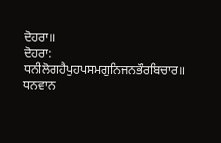ਦੋਹਰਾ॥
ਦੋਹਰਾ:
ਧਨੀਲੋਗਹੈਪੁਹਪਸਮਗੁਨਿਜਨਭੌਰਬਿਚਾਰ॥
ਧਨਵਾਨ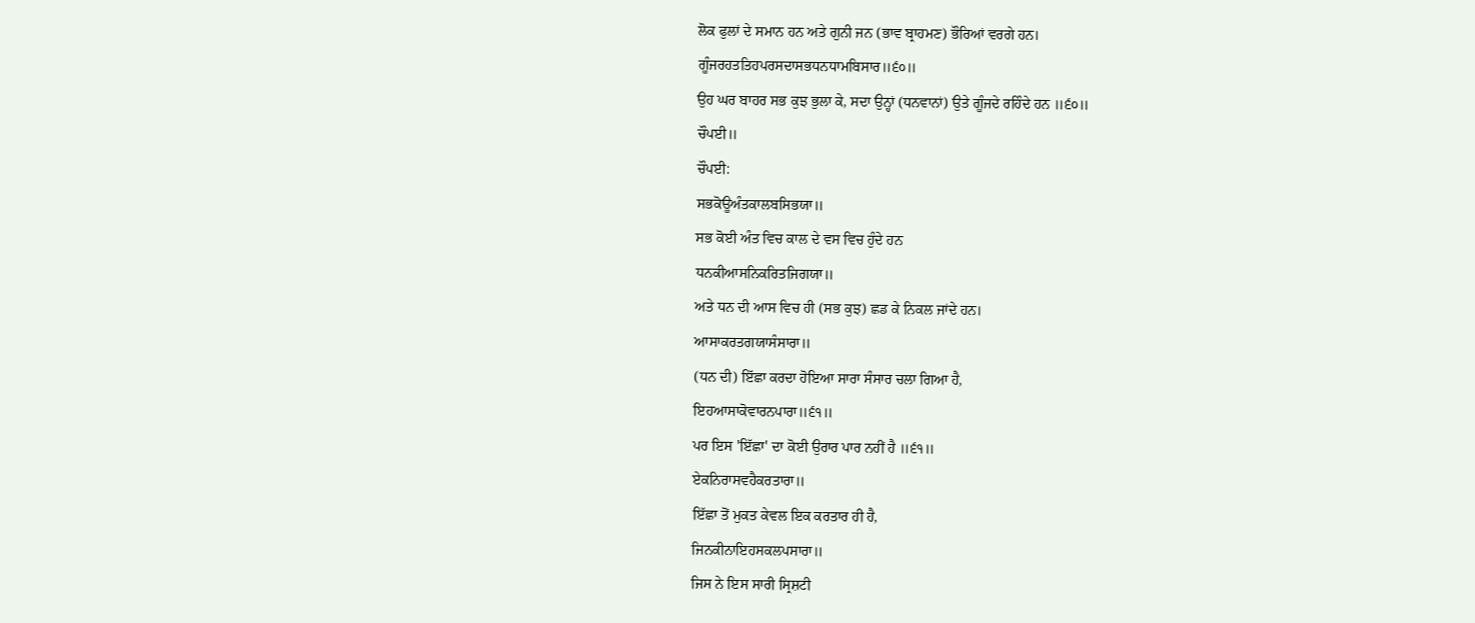ਲੋਕ ਫੁਲਾਂ ਦੇ ਸਮਾਨ ਹਨ ਅਤੇ ਗੁਨੀ ਜਨ (ਭਾਵ ਬ੍ਰਾਹਮਣ) ਭੌਰਿਆਂ ਵਰਗੇ ਹਨ।
ਗੂੰਜਰਹਤਤਿਹਪਰਸਦਾਸਭਧਨਧਾਮਬਿਸਾਰ॥੬੦॥
ਉਹ ਘਰ ਬਾਹਰ ਸਭ ਕੁਝ ਭੁਲਾ ਕੇ, ਸਦਾ ਉਨ੍ਹਾਂ (ਧਨਵਾਨਾਂ) ਉਤੇ ਗੂੰਜਦੇ ਰਹਿੰਦੇ ਹਨ ॥੬੦॥
ਚੌਪਈ॥
ਚੌਪਈ:
ਸਭਕੋਊਅੰਤਕਾਲਬਸਿਭਯਾ॥
ਸਭ ਕੋਈ ਅੰਤ ਵਿਚ ਕਾਲ ਦੇ ਵਸ ਵਿਚ ਹੁੰਦੇ ਹਨ
ਧਨਕੀਆਸਨਿਕਰਿਤਜਿਗਯਾ॥
ਅਤੇ ਧਨ ਦੀ ਆਸ ਵਿਚ ਹੀ (ਸਭ ਕੁਝ) ਛਡ ਕੇ ਨਿਕਲ ਜਾਂਦੇ ਹਨ।
ਆਸਾਕਰਤਗਯਾਸੰਸਾਰਾ॥
(ਧਨ ਦੀ) ਇੱਛਾ ਕਰਦਾ ਹੋਇਆ ਸਾਰਾ ਸੰਸਾਰ ਚਲਾ ਗਿਆ ਹੈ,
ਇਹਆਸਾਕੋਵਾਰਨਪਾਰਾ॥੬੧॥
ਪਰ ਇਸ 'ਇੱਛਾ' ਦਾ ਕੋਈ ਉਰਾਰ ਪਾਰ ਨਹੀਂ ਹੈ ॥੬੧॥
ਏਕਨਿਰਾਸਵਹੈਕਰਤਾਰਾ॥
ਇੱਛਾ ਤੋਂ ਮੁਕਤ ਕੇਵਲ ਇਕ ਕਰਤਾਰ ਹੀ ਹੈ,
ਜਿਨਕੀਨਾਇਹਸਕਲਪਸਾਰਾ॥
ਜਿਸ ਨੇ ਇਸ ਸਾਰੀ ਸ੍ਰਿਸ਼ਟੀ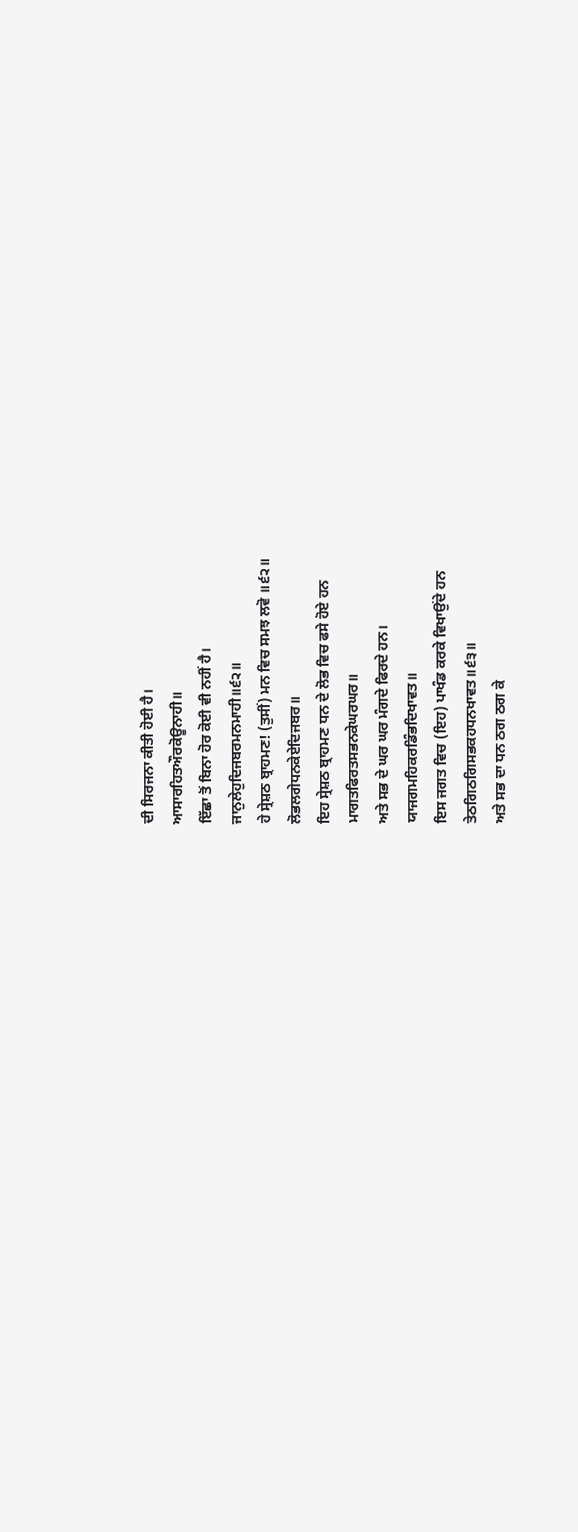ਦੀ ਸਿਰਜਨਾ ਕੀਤੀ ਹੋਈ ਹੈ।
ਆਸਾਰਹਿਤਔਰਕੋਊਨਾਹੀ॥
ਇੱਛਾ ਤੋਂ ਬਿਨਾ ਹੋਰ ਕੋਈ ਵੀ ਨਹੀਂ ਹੈ।
ਜਾਨੁਲੇਹੁਦਿਜਬਰਮਨਮਾਹੀ॥੬੨॥
ਹੇ ਸ੍ਰੇਸ਼ਠ ਬ੍ਰਾਹਮਣ! (ਤੁਸੀਂ) ਮਨ ਵਿਚ ਸਮਝ ਲਵੋ ॥੬੨॥
ਲੋਭਲਗੇਧਨਕੇਏਦਿਜਬਰ॥
ਇਹ ਸ੍ਰੇਸ਼ਠ ਬ੍ਰਾਹਮਣ ਧਨ ਦੇ ਲੋਭ ਵਿਚ ਫਸੇ ਹੋਏ ਹਨ
ਮਾਗਤਫਿਰਤਸਭਨਕੇਘਰਘਰ॥
ਅਤੇ ਸਭ ਦੇ ਘਰ ਘਰ ਮੰਗਦੇ ਫਿਰਦੇ ਹਨ।
ਯਾਜਗਮਹਿਕਰਡਿੰਭਦਿਖਾਵਤ॥
ਇਸ ਜਗਤ ਵਿਚ (ਇਹ) ਪਾਖੰਡ ਕਰਕੇ ਵਿਖਾਉਂਦੇ ਹਨ
ਤੇਠਗਿਠਗਿਸਭਕਹਧਨਖਾਵਤ॥੬੩॥
ਅਤੇ ਸਭ ਦਾ ਧਨ ਠਗ ਠਗ ਕੇ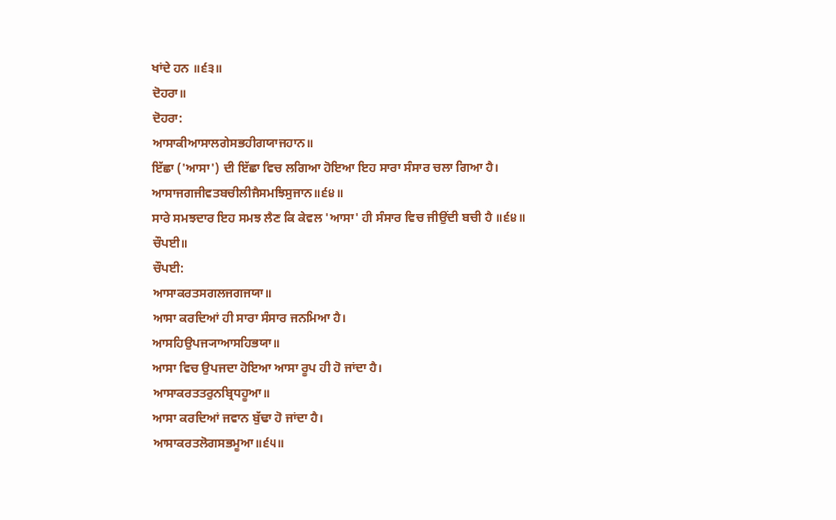ਖਾਂਦੇ ਹਨ ॥੬੩॥
ਦੋਹਰਾ॥
ਦੋਹਰਾ:
ਆਸਾਕੀਆਸਾਲਗੇਸਭਹੀਗਯਾਜਹਾਨ॥
ਇੱਛਾ ('ਆਸਾ') ਦੀ ਇੱਛਾ ਵਿਚ ਲਗਿਆ ਹੋਇਆ ਇਹ ਸਾਰਾ ਸੰਸਾਰ ਚਲਾ ਗਿਆ ਹੈ।
ਆਸਾਜਗਜੀਵਤਬਚੀਲੀਜੈਸਮਝਿਸੁਜਾਨ॥੬੪॥
ਸਾਰੇ ਸਮਝਦਾਰ ਇਹ ਸਮਝ ਲੈਣ ਕਿ ਕੇਵਲ 'ਆਸਾ' ਹੀ ਸੰਸਾਰ ਵਿਚ ਜੀਉਂਦੀ ਬਚੀ ਹੈ ॥੬੪॥
ਚੌਪਈ॥
ਚੌਪਈ:
ਆਸਾਕਰਤਸਗਲਜਗਜਯਾ॥
ਆਸਾ ਕਰਦਿਆਂ ਹੀ ਸਾਰਾ ਸੰਸਾਰ ਜਨਮਿਆ ਹੈ।
ਆਸਹਿਉਪਜ੍ਯਾਆਸਹਿਭਯਾ॥
ਆਸਾ ਵਿਚ ਉਪਜਦਾ ਹੋਇਆ ਆਸਾ ਰੂਪ ਹੀ ਹੋ ਜਾਂਦਾ ਹੈ।
ਆਸਾਕਰਤਤਰੁਨਬ੍ਰਿਧਹੂਆ॥
ਆਸਾ ਕਰਦਿਆਂ ਜਵਾਨ ਬੁੱਢਾ ਹੋ ਜਾਂਦਾ ਹੈ।
ਆਸਾਕਰਤਲੋਗਸਭਮੂਆ॥੬੫॥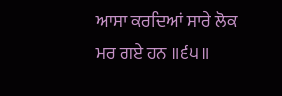ਆਸਾ ਕਰਦਿਆਂ ਸਾਰੇ ਲੋਕ ਮਰ ਗਏ ਹਨ ॥੬੫॥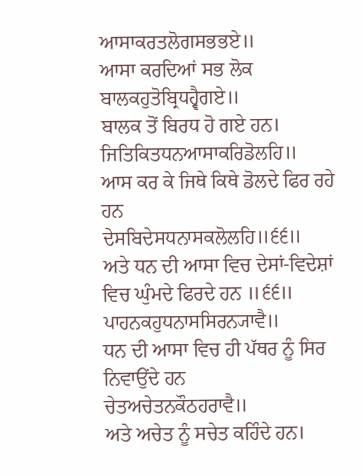ਆਸਾਕਰਤਲੋਗਸਭਭਏ॥
ਆਸਾ ਕਰਦਿਆਂ ਸਭ ਲੋਕ
ਬਾਲਕਹੁਤੋਬ੍ਰਿਧਹ੍ਵੈਗਏ॥
ਬਾਲਕ ਤੋਂ ਬਿਰਧ ਹੋ ਗਏ ਹਨ।
ਜਿਤਿਕਿਤਧਨਆਸਾਕਰਿਡੋਲਹਿ॥
ਆਸ ਕਰ ਕੇ ਜਿਥੇ ਕਿਥੇ ਡੋਲਦੇ ਫਿਰ ਰਹੇ ਹਨ
ਦੇਸਬਿਦੇਸਧਨਾਸਕਲੋਲਹਿ॥੬੬॥
ਅਤੇ ਧਨ ਦੀ ਆਸਾ ਵਿਚ ਦੇਸਾਂ-ਵਿਦੇਸ਼ਾਂ ਵਿਚ ਘੁੰਮਦੇ ਫਿਰਦੇ ਹਨ ॥੬੬॥
ਪਾਹਨਕਹੁਧਨਾਸਸਿਰਨ੍ਯਾਵੈ॥
ਧਨ ਦੀ ਆਸਾ ਵਿਚ ਹੀ ਪੱਥਰ ਨੂੰ ਸਿਰ ਨਿਵਾਉਂਦੇ ਹਨ
ਚੇਤਅਚੇਤਨਕੌਠਹਰਾਵੈ॥
ਅਤੇ ਅਚੇਤ ਨੂੰ ਸਚੇਤ ਕਹਿੰਦੇ ਹਨ।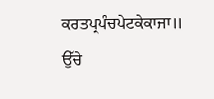ਕਰਤਪ੍ਰਪੰਚਪੇਟਕੇਕਾਜਾ॥
ਉੱਚੇ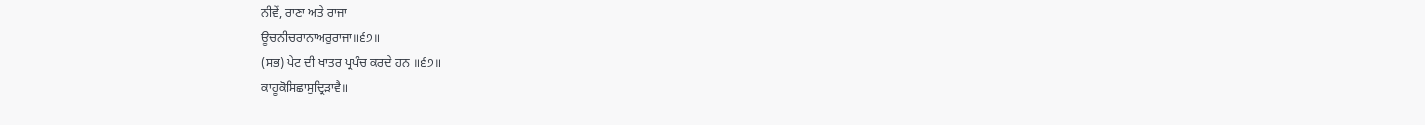ਨੀਵੇਂ, ਰਾਣਾ ਅਤੇ ਰਾਜਾ
ਊਚਨੀਚਰਾਨਾਅਰੁਰਾਜਾ॥੬੭॥
(ਸਭ) ਪੇਟ ਦੀ ਖਾਤਰ ਪ੍ਰਪੰਚ ਕਰਦੇ ਹਨ ॥੬੭॥
ਕਾਹੂਕੋਸਿਛਾਸੁਦ੍ਰਿੜਾਵੈ॥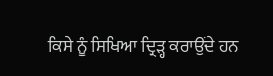ਕਿਸੇ ਨੂੰ ਸਿਖਿਆ ਦ੍ਰਿੜ੍ਹ ਕਰਾਉਂਦੇ ਹਨ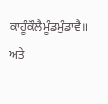ਕਾਹੂੰਕੌਲੈਮੂੰਡਮੁੰਡਾਵੈ॥
ਅਤੇ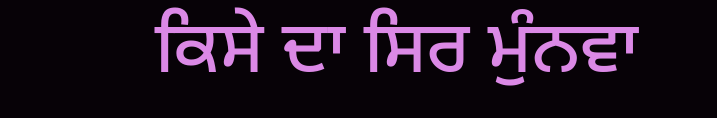ਕਿਸੇ ਦਾ ਸਿਰ ਮੁੰਨਵਾ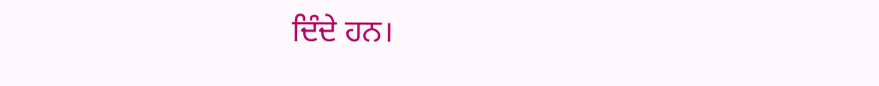ਦਿੰਦੇ ਹਨ।